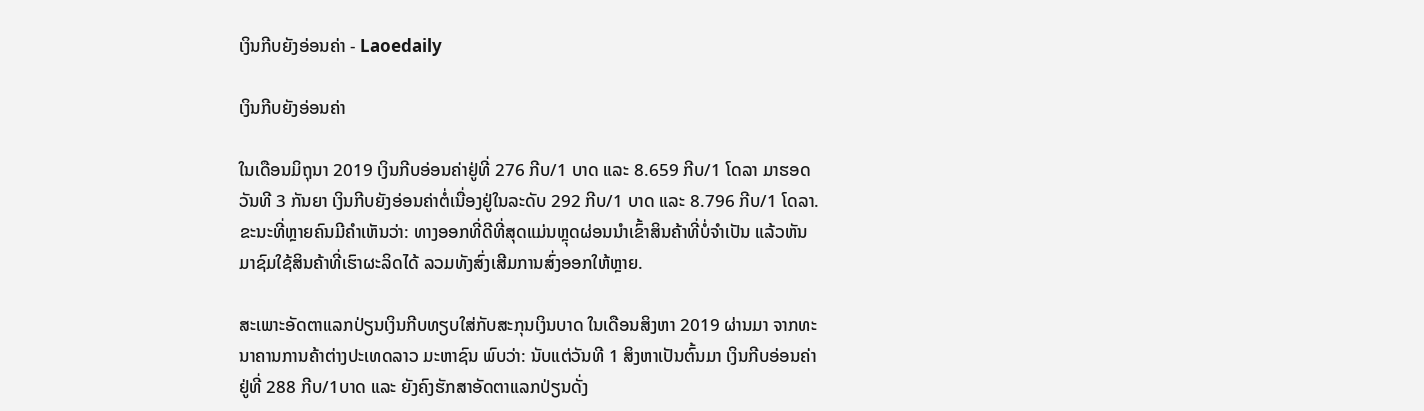ເງິນກີບຍັງອ່ອນຄ່າ - Laoedaily

ເງິນກີບຍັງອ່ອນຄ່າ

ໃນເດືອນມິຖຸນາ 2019 ເງິນກີບອ່ອນຄ່າຢູ່ທີ່ 276 ກີບ/1 ບາດ ແລະ 8.659 ກີບ/1 ໂດລາ ມາຮອດວັນທີ 3 ກັນຍາ ເງິນກີບຍັງອ່ອນຄ່າຕໍ່ເນື່ອງຢູ່ໃນລະດັບ 292 ກີບ/1 ບາດ ແລະ 8.796 ກີບ/1 ໂດລາ. ຂະນະທີ່ຫຼາຍຄົນມີຄຳເຫັນວ່າ: ທາງອອກທີ່ດີທີ່ສຸດແມ່ນຫຼຸດຜ່ອນນໍາເຂົ້າສິນຄ້າທີ່ບໍ່ຈໍາເປັນ ແລ້ວຫັນມາຊົມໃຊ້ສິນຄ້າທີ່ເຮົາຜະລິດໄດ້ ລວມທັງສົ່ງເສີມການສົ່ງອອກໃຫ້ຫຼາຍ.

ສະເພາະອັດຕາແລກປ່ຽນເງິນກີບທຽບໃສ່ກັບສະກຸນເງິນບາດ ໃນເດືອນສິງຫາ 2019 ຜ່ານມາ ຈາກທະນາຄານການຄ້າຕ່າງປະເທດລາວ ມະຫາຊົນ ພົບວ່າ: ນັບແຕ່ວັນທີ 1 ສິງຫາເປັນຕົ້ນມາ ເງິນກີບອ່ອນຄ່າຢູ່ທີ່ 288 ກີບ/1ບາດ ແລະ ຍັງຄົງຮັກສາອັດຕາແລກປ່ຽນດັ່ງ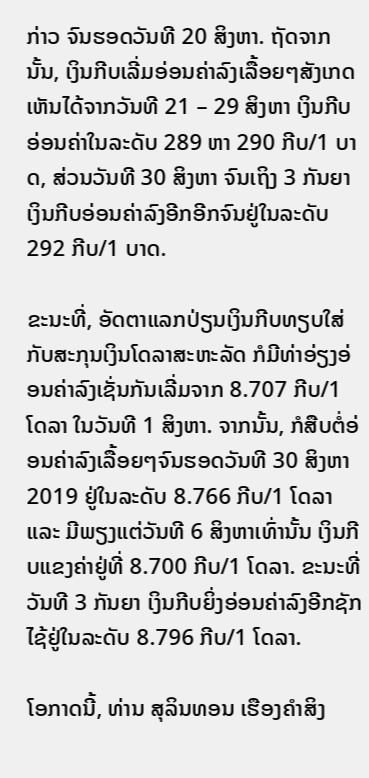ກ່າວ ຈົນຮອດວັນທີ 20 ສິງຫາ. ຖັດຈາກນັ້ນ, ເງິນກີບເລີ່ມອ່ອນຄ່າລົງເລື້ອຍໆສັງເກດເຫັນໄດ້ຈາກວັນທີ 21 – 29 ສິງຫາ ເງິນກີບອ່ອນຄ່າໃນລະດັບ 289 ຫາ 290 ກີບ/1 ບາດ, ສ່ວນວັນທີ 30 ສິງຫາ ຈົນເຖິງ 3 ກັນຍາ ເງິນກີບອ່ອນຄ່າລົງອີກອີກຈົນຢູ່ໃນລະດັບ 292 ກີບ/1 ບາດ.

ຂະນະທີ່, ອັດຕາແລກປ່ຽນເງິນກີບທຽບໃສ່ກັບສະກຸນເງິນໂດລາສະຫະລັດ ກໍມີທ່າອ່ຽງອ່ອນຄ່າລົງເຊັ່ນກັນເລີ່ມຈາກ 8.707 ກີບ/1 ໂດລາ ໃນວັນທີ 1 ສິງຫາ. ຈາກນັ້ນ, ກໍສືບຕໍ່ອ່ອນຄ່າລົງເລື້ອຍໆຈົນຮອດວັນທີ 30 ສິງຫາ 2019 ຢູ່ໃນລະດັບ 8.766 ກີບ/1 ໂດລາ ແລະ ມີພຽງແຕ່ວັນທີ 6 ສິງຫາເທົ່ານັ້ນ ເງິນກີບແຂງຄ່າຢູ່ທີ່ 8.700 ກີບ/1 ໂດລາ. ຂະນະທີ່ວັນທີ 3 ກັນຍາ ເງິນກີບຍິ່ງອ່ອນຄ່າລົງອີກຊັກໄຊ້ຢູ່ໃນລະດັບ 8.796 ກີບ/1 ໂດລາ.

ໂອກາດນີ້, ທ່ານ ສຸລິນທອນ ເຮືອງຄຳສິງ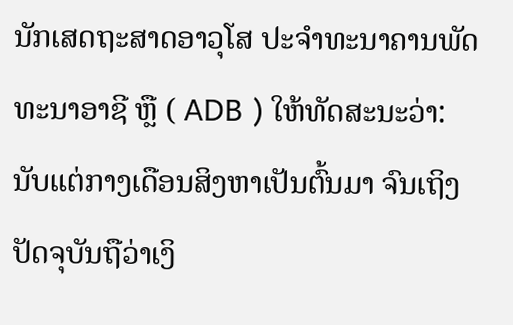ນັກເສດຖະສາດອາວຸໂສ ປະຈໍາທະນາຄານພັດທະນາອາຊີ ຫຼື ( ADB ) ໃຫ້ທັດສະນະວ່າ: ນັບແຕ່ກາງເດືອນສິງຫາເປັນຕົ້ນມາ ຈົນເຖິງປັດຈຸບັນຖືວ່າເງິ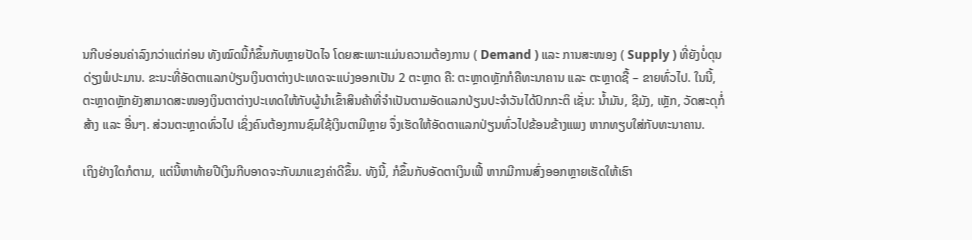ນກີບອ່ອນຄ່າລົງກວ່າແຕ່ກ່ອນ ທັງໝົດນີ້ກໍຂຶ້ນກັບຫຼາຍປັດໄຈ ໂດຍສະເພາະແມ່ນຄວາມຕ້ອງການ ( Demand ) ແລະ ການສະໜອງ ( Supply ) ທີ່ຍັງບໍ່ດຸນດ່ຽງພໍປະມານ. ຂະນະທີ່ອັດຕາແລກປ່ຽນເງິນຕາຕ່າງປະເທດຈະແບ່ງອອກເປັນ 2 ຕະຫຼາດ ຄື: ຕະຫຼາດຫຼັກກໍຄືທະນາຄານ ແລະ ຕະຫຼາດຊື້ – ຂາຍທົ່ວໄປ. ໃນນີ້, ຕະຫຼາດຫຼັກຍັງສາມາດສະໜອງເງິນຕາຕ່າງປະເທດໃຫ້ກັບຜູ້ນໍາເຂົ້າສິນຄ້າທີ່ຈໍາເປັນຕາມອັດແລກປ່ຽນປະຈໍາວັນໄດ້ປົກກະຕິ ເຊັ່ນ: ນໍ້າມັນ, ຊີມັງ, ເຫຼັກ, ວັດສະດຸກໍ່ສ້າງ ແລະ ອື່ນໆ. ສ່ວນຕະຫຼາດທົ່ວໄປ ເຊິ່ງຄົນຕ້ອງການຊົມໃຊ້ເງິນຕາມີຫຼາຍ ຈຶ່ງເຮັດໃຫ້ອັດຕາແລກປ່ຽນທົ່ວໄປຂ້ອນຂ້າງແພງ ຫາກທຽບໃສ່ກັບທະນາຄານ.

ເຖິງຢ່າງໃດກໍຕາມ, ແຕ່ນີ້ຫາທ້າຍປີເງິນກີບອາດຈະກັບມາແຂງຄ່າດີຂຶ້ນ. ທັງນີ້, ກໍຂຶ້ນກັບອັດຕາເງິນເຟີ້ ຫາກມີການສົ່ງອອກຫຼາຍເຮັດໃຫ້ເຮົາ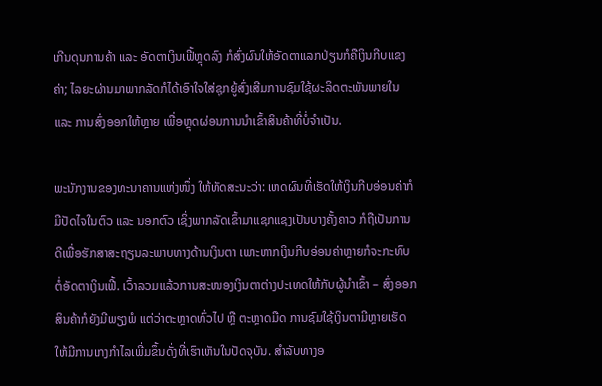ເກີນດຸນການຄ້າ ແລະ ອັດຕາເງິນເຟີ້ຫຼຸດລົງ ກໍສົ່ງຜົນໃຫ້ອັດຕາແລກປ່ຽນກໍຄືເງິນກີບແຂງຄ່າ; ໄລຍະຜ່ານມາພາກລັດກໍໄດ້ເອົາໃຈໃສ່ຊຸກຍູ້ສົ່ງເສີມການຊົມໃຊ້ຜະລິດຕະພັນພາຍໃນ ແລະ ການສົ່ງອອກໃຫ້ຫຼາຍ ເພື່ອຫຼຸດຜ່ອນການນໍາເຂົ້າສິນຄ້າທີ່ບໍ່ຈໍາເປັນ.

ພະນັກງານຂອງທະນາຄານແຫ່ງໜຶ່ງ ໃຫ້ທັດສະນະວ່າ: ເຫດຜົນທີ່ເຮັດໃຫ້ເງິນກີບອ່ອນຄ່າກໍມີປັດໄຈໃນຕົວ ແລະ ນອກຕົວ ເຊິ່ງພາກລັດເຂົ້າມາແຊກແຊງເປັນບາງຄັ້ງຄາວ ກໍຖືເປັນການດີເພື່ອຮັກສາສະຖຽນລະພາບທາງດ້ານເງິນຕາ ເພາະຫາກເງິນກີບອ່ອນຄ່າຫຼາຍກໍຈະກະທົບຕໍ່ອັດຕາເງິນເຟີ້. ເວົ້າລວມແລ້ວການສະໜອງເງິນຕາຕ່າງປະເທດໃຫ້ກັບຜູ້ນໍາເຂົ້າ – ສົ່ງອອກສິນຄ້າກໍຍັງມີພຽງພໍ ແຕ່ວ່າຕະຫຼາດທົ່ວໄປ ຫຼື ຕະຫຼາດມືດ ການຊົມໃຊ້ເງິນຕາມີຫຼາຍເຮັດໃຫ້ມີການເກງກໍາໄລເພີ່ມຂຶ້ນດັ່ງທີ່ເຮົາເຫັນໃນປັດຈຸບັນ. ສໍາລັບທາງອ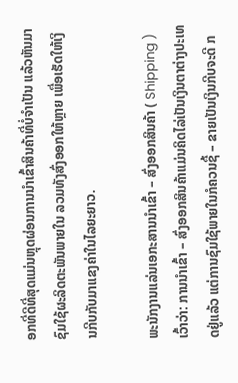ອກທີ່ດີທີ່ສຸດແມ່ນຫຼຸດຜ່ອນການນໍາເຂົ້າສິນຄ້າທີ່ບໍ່ຈໍາເປັນ ແລ້ວຫັນມາຊົມໃຊ້ຜະລິດຕະພັນພາຍໃນ ລວມທັງສົ່ງອອກໃຫ້ຫຼາຍ ເພື່ອເຮັດໃຫ້ເງິນກີບກັບມາແຂງຄ່າໃນໄລຍະຍາວ.

ພະນັກງານແລ່ນເອກະສານນໍາເຂົ້າ – ສົ່ງອອກສິນຄ້າ ( Shipping ) ເວົ້າວ່າ: ການນໍາເຂົ້າ – ສົ່ງອອກສິນຄ້າແມ່ນຄິດໄລ່ເປັນເງິນຕາຕ່າງປະເທດຢູ່ແລ້ວ ແຕ່ການຊົມໃຊ້ພາຍໃນກໍຄວນຊື້ – ຂາຍເປັນເງິນກີບຈະດີ ກ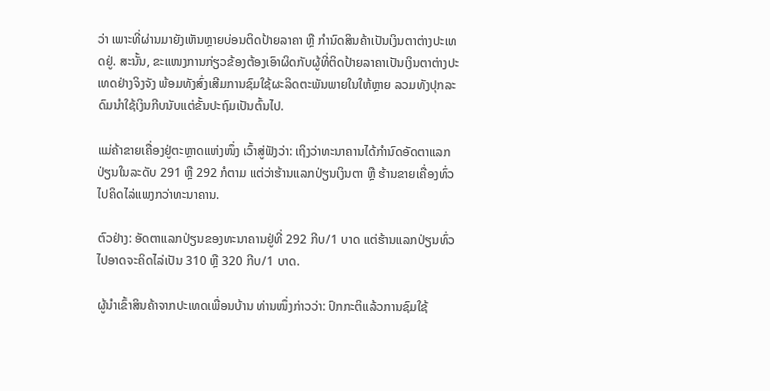ວ່າ ເພາະທີ່ຜ່ານມາຍັງເຫັນຫຼາຍບ່ອນຕິດປ້າຍລາຄາ ຫຼື ກໍານົດສິນຄ້າເປັນເງິນຕາຕ່າງປະເທດຢູ່. ສະນັ້ນ, ຂະແໜງການກ່ຽວຂ້ອງຕ້ອງເອົາຜິດກັບຜູ້ທີ່ຕິດປ້າຍລາຄາເປັນເງິນຕາຕ່າງປະເທດຢ່າງຈິງຈັງ ພ້ອມທັງສົ່ງເສີມການຊົມໃຊ້ຜະລິດຕະພັນພາຍໃນໃຫ້ຫຼາຍ ລວມທັງປຸກລະດົມນໍາໃຊ້ເງິນກີບນັບແຕ່ຂັ້ນປະຖົມເປັນຕົ້ນໄປ.

ແມ່ຄ້າຂາຍເຄື່ອງຢູ່ຕະຫຼາດແຫ່ງໜຶ່ງ ເວົ້າສູ່ຟັງວ່າ: ເຖິງວ່າທະນາຄານໄດ້ກໍານົດອັດຕາແລກປ່ຽນໃນລະດັບ 291 ຫຼື 292 ກໍຕາມ ແຕ່ວ່າຮ້ານແລກປ່ຽນເງິນຕາ ຫຼື ຮ້ານຂາຍເຄື່ອງທົ່ວໄປຄິດໄລ່ແພງກວ່າທະນາຄານ.

ຕົວຢ່າງ: ອັດຕາແລກປ່ຽນຂອງທະນາຄານຢູ່ທີ່ 292 ກີບ/1 ບາດ ແຕ່ຮ້ານແລກປ່ຽນທົ່ວໄປອາດຈະຄິດໄລ່ເປັນ 310 ຫຼື 320 ກີບ/1 ບາດ.

ຜູ້ນໍາເຂົ້າສິນຄ້າຈາກປະເທດເພື່ອນບ້ານ ທ່ານໜຶ່ງກ່າວວ່າ: ປົກກະຕິແລ້ວການຊົມໃຊ້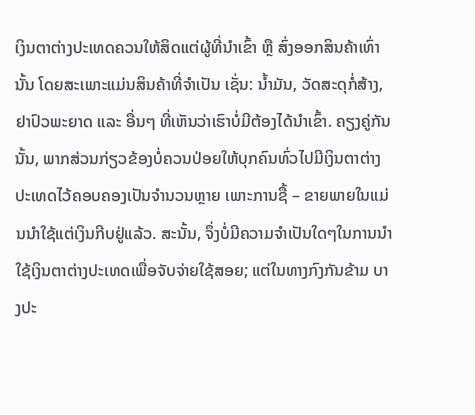ເງິນຕາຕ່າງປະເທດຄວນໃຫ້ສິດແຕ່ຜູ້ທີ່ນໍາເຂົ້າ ຫຼື ສົ່ງອອກສິນຄ້າເທົ່ານັ້ນ ໂດຍສະເພາະແມ່ນສິນຄ້າທີ່ຈໍາເປັນ ເຊັ່ນ: ນໍ້າມັນ, ວັດສະດຸກໍ່ສ້າງ, ຢາປົວພະຍາດ ແລະ ອື່ນໆ ທີ່ເຫັນວ່າເຮົາບໍ່ມີຕ້ອງໄດ້ນໍາເຂົ້າ. ຄຽງຄູ່ກັນນັ້ນ, ພາກສ່ວນກ່ຽວຂ້ອງບໍ່ຄວນປ່ອຍໃຫ້ບຸກຄົນທົ່ວໄປມີເງິນຕາຕ່າງປະເທດໄວ້ຄອບຄອງເປັນຈໍານວນຫຼາຍ ເພາະການຊື້ – ຂາຍພາຍໃນແມ່ນນໍາໃຊ້ແຕ່ເງິນກີບຢູ່ແລ້ວ. ສະນັ້ນ, ຈຶ່ງບໍ່ມີຄວາມຈໍາເປັນໃດໆໃນການນໍາໃຊ້ເງິນຕາຕ່າງປະເທດເພື່ອຈັບຈ່າຍໃຊ້ສອຍ; ແຕ່ໃນທາງກົງກັນຂ້າມ ບາງປະ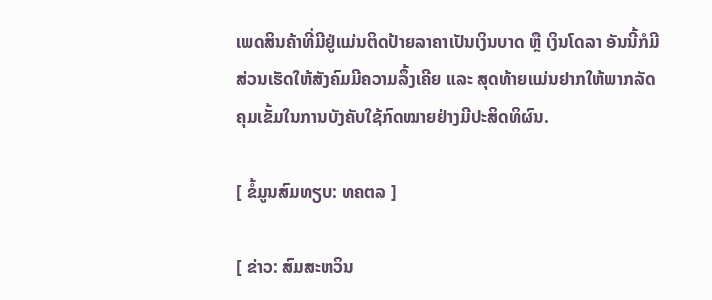ເພດສິນຄ້າທີ່ມີຢູ່ແມ່ນຕິດປ້າຍລາຄາເປັນເງິນບາດ ຫຼື ເງິນໂດລາ ອັນນີ້ກໍມີສ່ວນເຮັດໃຫ້ສັງຄົມມີຄວາມລຶ້ງເຄີຍ ແລະ ສຸດທ້າຍແມ່ນຢາກໃຫ້ພາກລັດຄຸມເຂັ້ມໃນການບັງຄັບໃຊ້ກົດໝາຍຢ່າງມີປະສິດທິຜົນ.

[ ຂໍ້ມູນສົມທຽບ: ທຄຕລ ]

[ ຂ່າວ: ສົມສະຫວິນ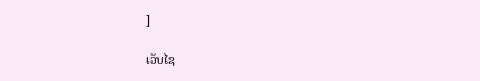]

ເວັບໄຊ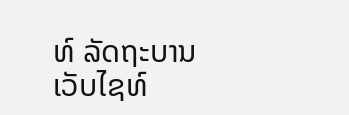ທ໌ ລັດຖະບານ
ເວັບໄຊທ໌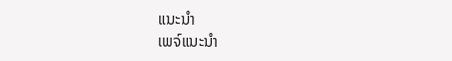ແນະນຳ
ເພຈ໌ແນະນຳ